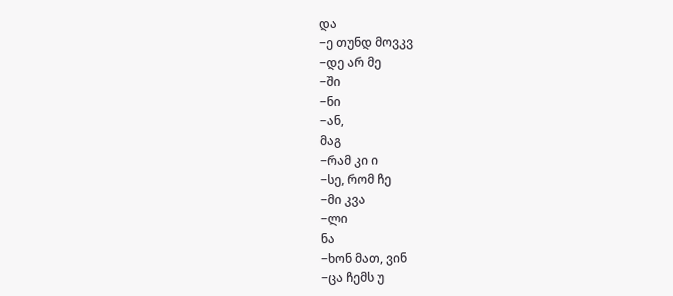და
−ე თუნდ მოვკვ
−დე არ მე
−ში
−ნი
−ან,
მაგ
−რამ კი ი
−სე, რომ ჩე
−მი კვა
−ლი
ნა
−ხონ მათ, ვინ
−ცა ჩემს უ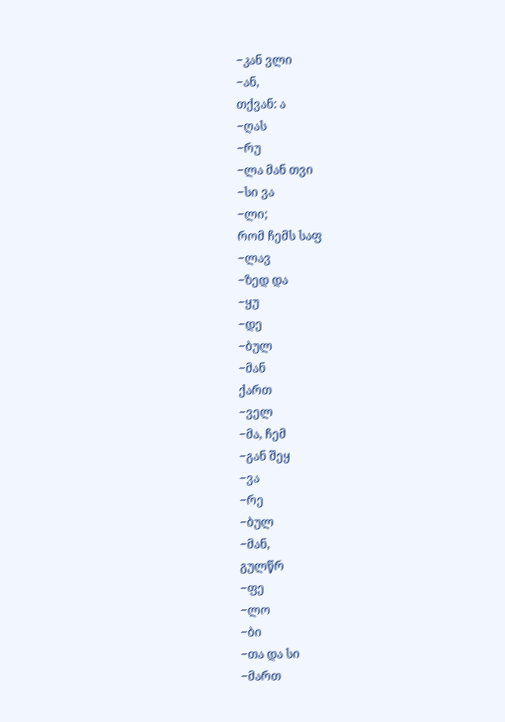−კან ვლი
−ან,
თქვან: ა
−ღას
−რუ
−ლა მან თვი
−სი ვა
−ლი;
რომ ჩემს საფ
−ლავ
−ზედ და
−ყუ
−დე
−ბულ
−მან
ქართ
−ველ
−მა, ჩემ
−გან შეყ
−ვა
−რე
−ბულ
−მან,
გულწრ
−ფე
−ლო
−ბი
−თა და სი
−მართ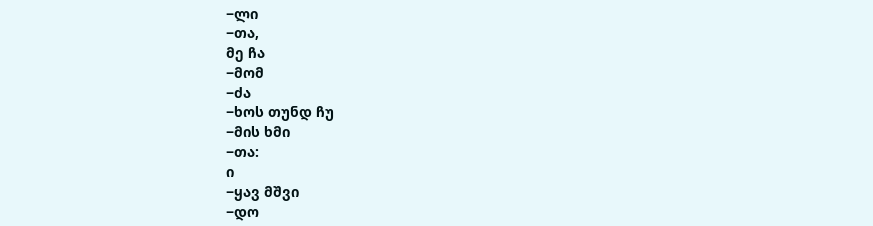−ლი
−თა,
მე ჩა
−მომ
−ძა
−ხოს თუნდ ჩუ
−მის ხმი
−თა:
ი
−ყავ მშვი
−დო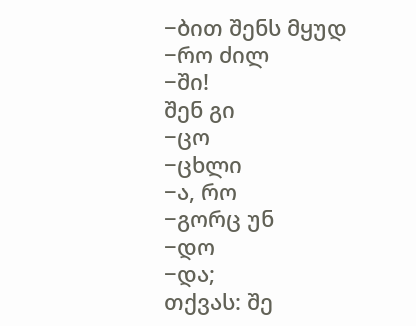−ბით შენს მყუდ
−რო ძილ
−ში!
შენ გი
−ცო
−ცხლი
−ა, რო
−გორც უნ
−დო
−და;
თქვას: შე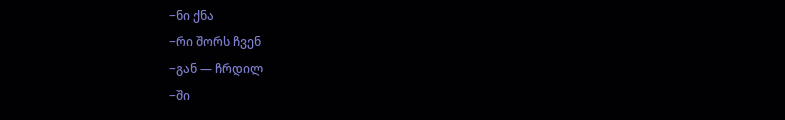−ნი ქნა
−რი შორს ჩვენ
−გან — ჩრდილ
−ში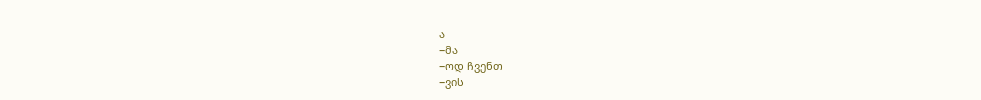ა
−მა
−ოდ ჩვენთ
−ვის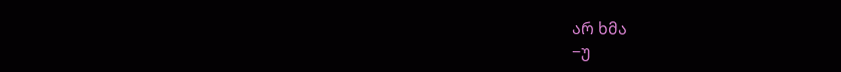არ ხმა
−უ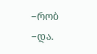−რობ
−და.